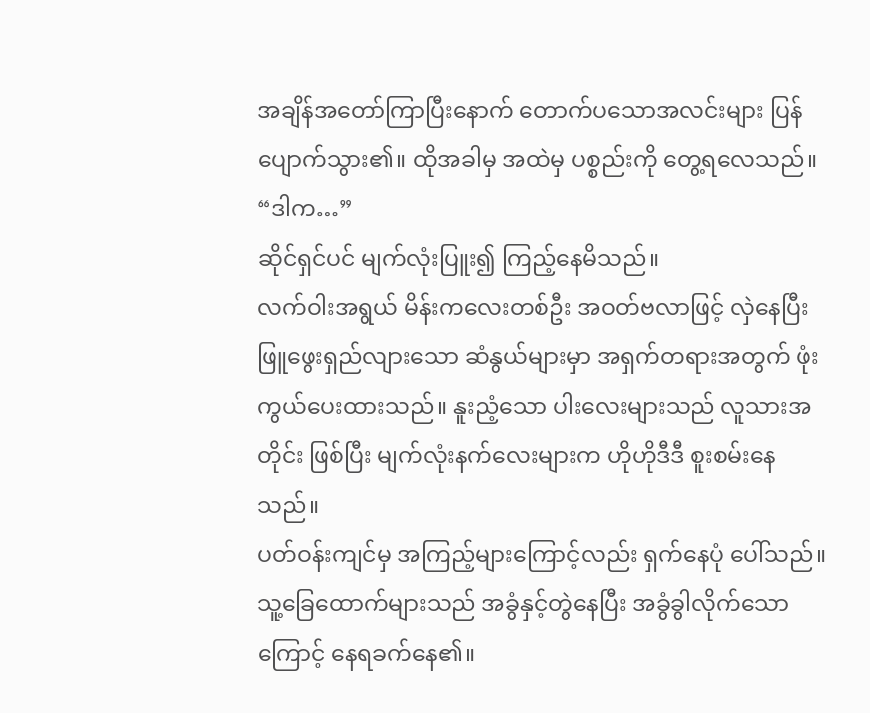အချိန်အတော်ကြာပြီးနောက် တောက်ပသောအလင်းများ ပြန်ပျောက်သွား၏။ ထိုအခါမှ အထဲမှ ပစ္စည်းကို တွေ့ရလေသည်။
“ဒါက…”
ဆိုင်ရှင်ပင် မျက်လုံးပြူး၍ ကြည့်နေမိသည်။
လက်ဝါးအရွယ် မိန်းကလေးတစ်ဦး အဝတ်ဗလာဖြင့် လှဲနေပြီး ဖြူဖွေးရှည်လျားသော ဆံနွယ်များမှာ အရှက်တရားအတွက် ဖုံးကွယ်ပေးထားသည်။ နူးညံ့သော ပါးလေးများသည် လူသားအတိုင်း ဖြစ်ပြီး မျက်လုံးနက်လေးများက ဟိုဟိုဒီဒီ စူးစမ်းနေသည်။
ပတ်ဝန်းကျင်မှ အကြည့်များကြောင့်လည်း ရှက်နေပုံ ပေါ်သည်။
သူ့ခြေထောက်များသည် အခွံနှင့်တွဲနေပြီး အခွံခွါလိုက်သောကြောင့် နေရခက်နေ၏။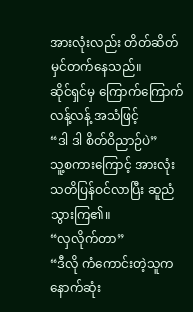အားလုံးလည်း တိတ်ဆိတ် မှင်တက်နေသည်။
ဆိုင်ရှင်မှ ကြောက်ကြောက်လန့်လန့် အသံဖြင့်
“ဒါ ဒါ စိတ်ဝိညာဉ်ပဲ”
သူ့စကားကြောင့် အားလုံး သတိပြန်ဝင်လာပြီး ဆူညံသွားကြ၏။
“လှလိုက်တာ”
“ဒီလို ကံကောင်းတဲ့သူက နောက်ဆုံး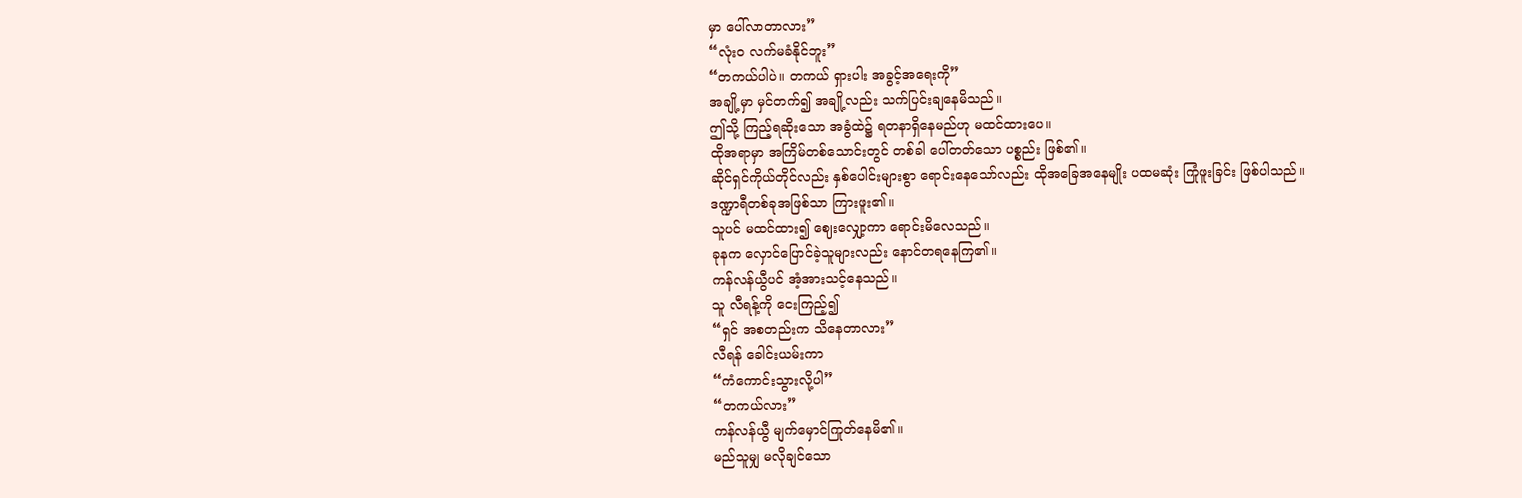မှာ ပေါ်လာတာလား”
“လုံးဝ လက်မခံနိုင်ဘူး”
“တကယ်ပါပဲ။ တကယ် ရှားပါး အခွင့်အရေးကို”
အချို့မှာ မှင်တက်၍ အချို့လည်း သက်ပြင်းချနေမိသည်။
ဤသို့ ကြည့်ရဆိုးသော အခွံထဲ၌ ရတနာရှိနေမည်ဟု မထင်ထားပေ။
ထိုအရာမှာ အကြိမ်တစ်သောင်းတွင် တစ်ခါ ပေါ်တတ်သော ပစ္စည်း ဖြစ်၏။
ဆိုင်ရှင်ကိုယ်တိုင်လည်း နှစ်ပေါင်းများစွာ ရောင်းနေသော်လည်း ထိုအခြေအနေမျိုး ပထမဆုံး ကြုံဖူးခြင်း ဖြစ်ပါသည်။
ဒဏ္ဍာရီတစ်ခုအဖြစ်သာ ကြားဖူး၏။
သူပင် မထင်ထား၍ ဈေးလျှော့ကာ ရောင်းမိလေသည်။
ခုနက လှောင်ပြောင်ခဲ့သူများလည်း နောင်တရနေကြ၏။
ကန်လန်ယွီပင် အံ့အားသင့်နေသည်။
သူ လီရန့်ကို ငေးကြည့်၍
“ရှင် အစတည်းက သိနေတာလား”
လီရန် ခေါင်းယမ်းကာ
“ကံကောင်းသွားလို့ပါ”
“တကယ်လား”
ကန်လန်ယွီ မျက်မှောင်ကြုတ်နေမိ၏။
မည်သူမျှ မလိုချင်သော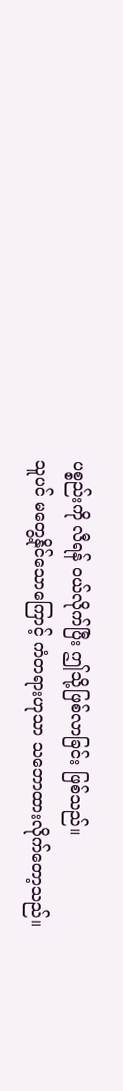ပစ္စည်းကို လီရန် ဝယ်လိုက်ပြီး ဤသို့ဖြစ်လာခြင်း ဖြစ်သည်။
သူပင် မတွေ့နိုင်သောကြောင့် ကံတရားဟုသာ သဘောထားလိုက်တော့သည်။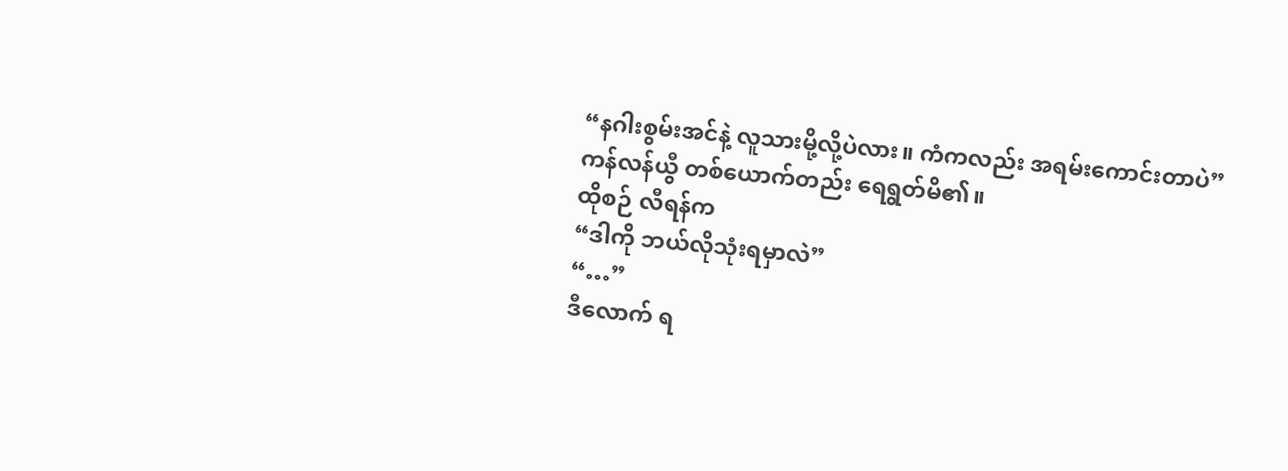“နဂါးစွမ်းအင်နဲ့ လူသားမို့လို့ပဲလား။ ကံကလည်း အရမ်းကောင်းတာပဲ”
ကန်လန်ယွီ တစ်ယောက်တည်း ရေရွတ်မိ၏။
ထိုစဉ် လီရန်က
“ဒါကို ဘယ်လိုသုံးရမှာလဲ”
“…”
ဒီလောက် ရ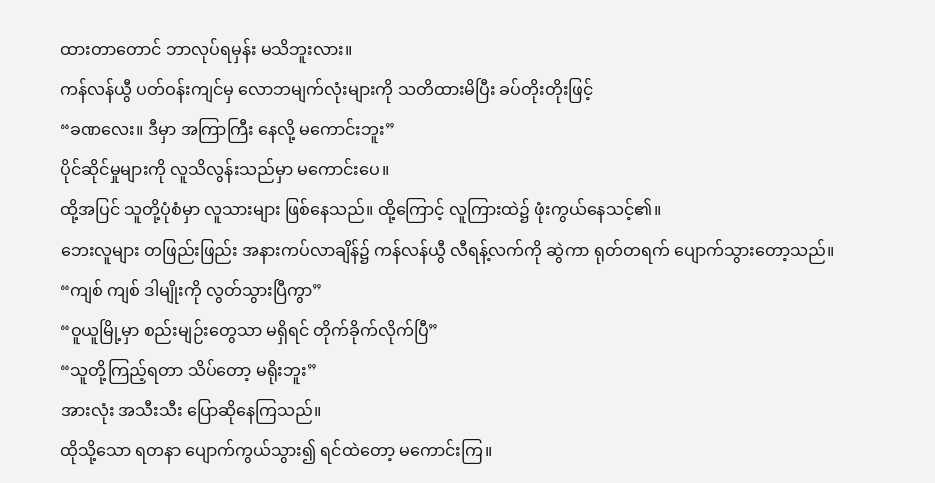ထားတာတောင် ဘာလုပ်ရမှန်း မသိဘူးလား။
ကန်လန်ယွီ ပတ်ဝန်းကျင်မှ လောဘမျက်လုံးများကို သတိထားမိပြီး ခပ်တိုးတိုးဖြင့်
“ခဏလေး။ ဒီမှာ အကြာကြီး နေလို့ မကောင်းဘူး”
ပိုင်ဆိုင်မှုများကို လူသိလွန်းသည်မှာ မကောင်းပေ။
ထို့အပြင် သူတို့ပုံစံမှာ လူသားများ ဖြစ်နေသည်။ ထို့ကြောင့် လူကြားထဲ၌ ဖုံးကွယ်နေသင့်၏။
ဘေးလူများ တဖြည်းဖြည်း အနားကပ်လာချိန်၌ ကန်လန်ယွီ လီရန့်လက်ကို ဆွဲကာ ရုတ်တရက် ပျောက်သွားတော့သည်။
“ကျစ် ကျစ် ဒါမျိုးကို လွတ်သွားပြီကွာ”
“ဝူယူမြို့မှာ စည်းမျဉ်းတွေသာ မရှိရင် တိုက်ခိုက်လိုက်ပြီ”
“သူတို့ကြည့်ရတာ သိပ်တော့ မရိုးဘူး”
အားလုံး အသီးသီး ပြောဆိုနေကြသည်။
ထိုသို့သော ရတနာ ပျောက်ကွယ်သွား၍ ရင်ထဲတော့ မကောင်းကြ။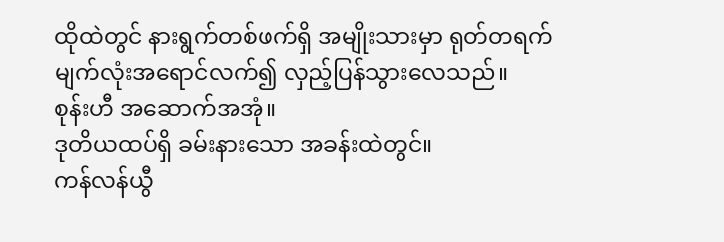ထိုထဲတွင် နားရွက်တစ်ဖက်ရှိ အမျိုးသားမှာ ရုတ်တရက် မျက်လုံးအရောင်လက်၍ လှည့်ပြန်သွားလေသည်။
စုန်းဟီ အဆောက်အအုံ။
ဒုတိယထပ်ရှိ ခမ်းနားသော အခန်းထဲတွင်။
ကန်လန်ယွီ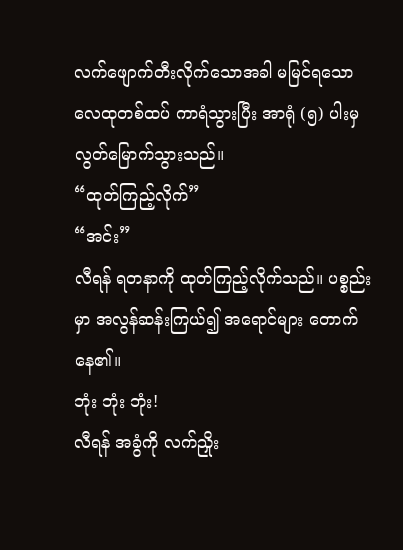လက်ဖျောက်တီးလိုက်သောအခါ မမြင်ရသော လေထုတစ်ထပ် ကာရံသွားပြီး အာရုံ (၅) ပါးမှ လွတ်မြောက်သွားသည်။
“ထုတ်ကြည့်လိုက်”
“အင်း”
လီရန် ရတနာကို ထုတ်ကြည့်လိုက်သည်။ ပစ္စည်းမှာ အလွန်ဆန်းကြယ်၍ အရောင်များ တောက်နေ၏။
ဘုံး ဘုံး ဘုံး!
လီရန် အခွံကို လက်ညှိုး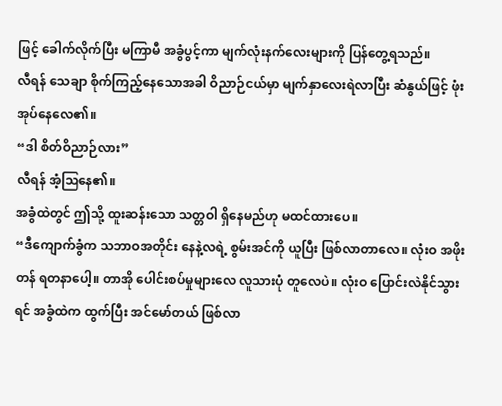ဖြင့် ခေါက်လိုက်ပြီး မကြာမီ အခွံပွင့်ကာ မျက်လုံးနက်လေးများကို ပြန်တွေ့ရသည်။
လီရန် သေချာ စိုက်ကြည့်နေသောအခါ ဝိညာဉ်ငယ်မှာ မျက်နှာလေးရဲလာပြီး ဆံနွယ်ဖြင့် ဖုံးအုပ်နေလေ၏။
“ဒါ စိတ်ဝိညာဉ်လား”
လီရန် အံ့ဩနေ၏။
အခွံထဲတွင် ဤသို့ ထူးဆန်းသော သတ္တဝါ ရှိနေမည်ဟု မထင်ထားပေ။
“ဒီကျောက်ခွံက သဘာဝအတိုင်း နေနဲ့လရဲ့ စွမ်းအင်ကို ယူပြီး ဖြစ်လာတာလေ။ လုံးဝ အဖိုးတန် ရတနာပေါ့။ တာအို ပေါင်းစပ်မှုများလေ လူသားပုံ တူလေပဲ။ လုံးဝ ပြောင်းလဲနိုင်သွားရင် အခွံထဲက ထွက်ပြီး အင်မော်တယ် ဖြစ်လာ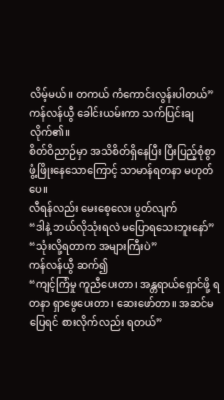လိမ့်မယ်။ တကယ် ကံကောင်းလွန်းပါတယ်”
ကန်လန်ယွီ ခေါင်းယမ်းကာ သက်ပြင်းချလိုက်၏။
စိတ်ဝိညာဉ်မှာ အသိစိတ်ရှိနေပြီး ပြီးပြည့်စုံစွာ ဖွံ့ဖြိုးနေသောကြောင့် သာမာန်ရတနာ မဟုတ်ပေ။
လီရန်လည်း မေးစေ့လေး ပွတ်လျက်
“ဒါနဲ့ ဘယ်လိုသုံးရလဲ မပြောရသေးဘူးနော်”
“သုံးလို့ရတာက အများကြီးပဲ”
ကန်လန်ယွီ ဆက်၍
“ကျင့်ကြံမှု ကူညီပေးတာ၊ အန္တရာယ်ရှောင်ဖို့ ရတနာ ရှာဖွေပေးတာ၊ ဆေးဖော်တာ။ အဆင်မပြေရင် စားလိုက်လည်း ရတယ်”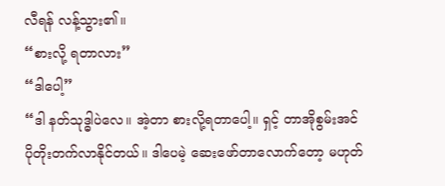လီရန် လန့်သွား၏။
“စားလို့ ရတာလား”
“ဒါပေါ့”
“ဒါ နတ်သုဒ္ဓါပဲလေ။ အဲ့တာ စားလို့ရတာပေါ့။ ရှင့် တာအိုစွမ်းအင် ပိုတိုးတက်လာနိုင်တယ်။ ဒါပေမဲ့ ဆေးဖော်တာလောက်တော့ မဟုတ်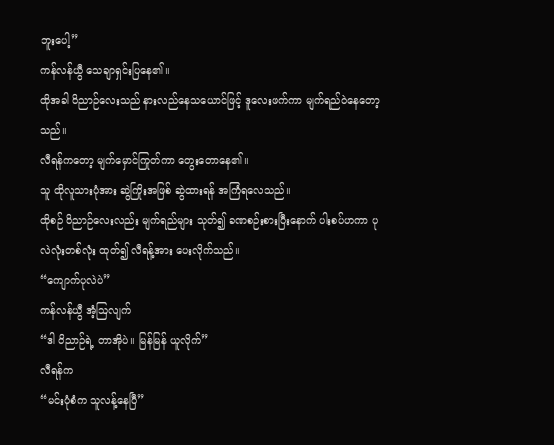ဘူးပေါ့”
ကန်လန်ယွီ သေချာရှင်းပြနေ၏။
ထိုအခါ ဝိညာဉ်လေးသည် နားလည်နေသယောင်ဖြင့် ဒူလေးဖက်ကာ မျက်ရည်ဝဲနေတော့သည်။
လီရန်ကတော့ မျက်မှောင်ကြုတ်ကာ တွေးတောနေ၏။
သူ ထိုလူသားပုံအား ဆွဲကြိုးအဖြစ် ဆွဲထားရန် အကြံရလေသည်။
ထိုစဉ် ဝိညာဉ်လေးလည်း မျက်ရည်များ သုတ်၍ ခဏစဉ်းစားပြီးနောက် ပါးစပ်ဟကာ ပုလဲလုံးတစ်လုံး ထုတ်၍ လီရန့်အား ပေးလိုက်သည်။
“ကျောက်ပုလဲပဲ”
ကန်လန်ယွီ အံ့ဩလျက်
“ဒါ ဝိညာဉ်ရဲ့ တာအိုပဲ။ မြန်မြန် ယူလိုက်”
လီရန်က
“မင်းပုံစံက သူလန့်နေပြီ”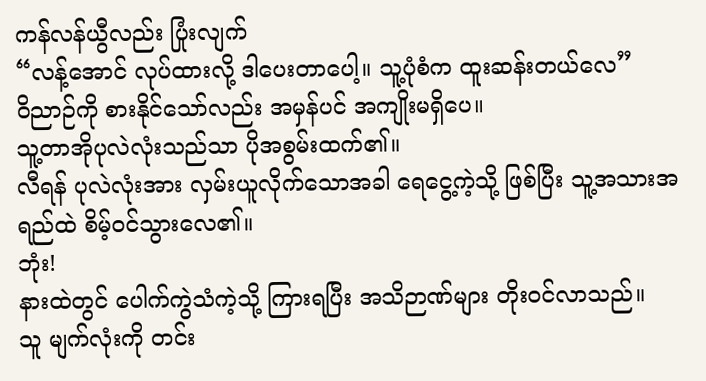ကန်လန်ယွီလည်း ပြုံးလျက်
“လန့်အောင် လုပ်ထားလို့ ဒါပေးတာပေါ့။ သူ့ပုံစံက ထူးဆန်းတယ်လေ”
ဝိညာဉ်ကို စားနိုင်သော်လည်း အမှန်ပင် အကျိုးမရှိပေ။
သူ့တာအိုပုလဲလုံးသည်သာ ပိုအစွမ်းထက်၏။
လီရန် ပုလဲလုံးအား လှမ်းယူလိုက်သောအခါ ရေငွေ့ကဲ့သို့ ဖြစ်ပြီး သူ့အသားအရည်ထဲ စိမ့်ဝင်သွားလေ၏။
ဘုံး!
နားထဲတွင် ပေါက်ကွဲသံကဲ့သို့ ကြားရပြီး အသိဉာဏ်များ တိုးဝင်လာသည်။
သူ မျက်လုံးကို တင်း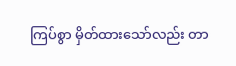ကြပ်စွာ မှိတ်ထားသော်လည်း တာ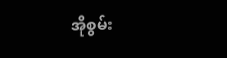အိုစွမ်း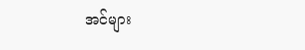အင်များ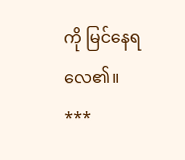ကို မြင်နေရလေ၏။
***